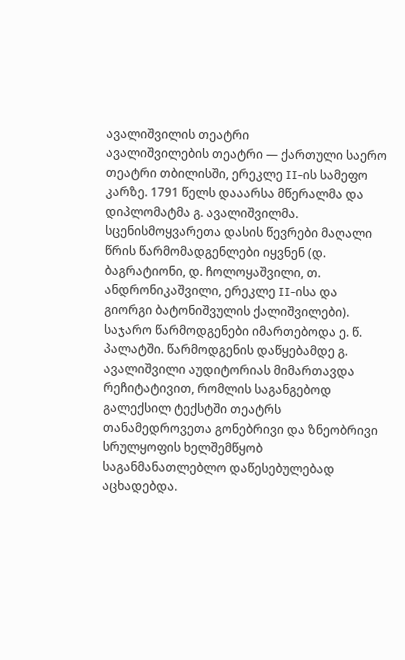ავალიშვილის თეატრი
ავალიშვილების თეატრი — ქართული საერო თეატრი თბილისში, ერეკლე II-ის სამეფო კარზე. 1791 წელს დააარსა მწერალმა და დიპლომატმა გ. ავალიშვილმა. სცენისმოყვარეთა დასის წევრები მაღალი წრის წარმომადგენლები იყვნენ (დ. ბაგრატიონი, დ. ჩოლოყაშვილი, თ. ანდრონიკაშვილი, ერეკლე II-ისა და გიორგი ბატონიშვულის ქალიშვილები).
საჯარო წარმოდგენები იმართებოდა ე. წ. პალატში. წარმოდგენის დაწყებამდე გ. ავალიშვილი აუდიტორიას მიმართავდა რეჩიტატივით, რომლის საგანგებოდ გალექსილ ტექსტში თეატრს თანამედროვეთა გონებრივი და ზნეობრივი სრულყოფის ხელშემწყობ საგანმანათლებლო დაწესებულებად აცხადებდა.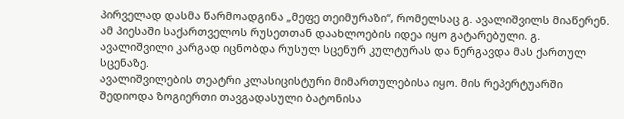პირველად დასმა წარმოადგინა „მეფე თეიმურაზი“, რომელსაც გ. ავალიშვილს მიაწერენ. ამ პიესაში საქართველოს რუსეთთან დაახლოების იდეა იყო გატარებული. გ. ავალიშვილი კარგად იცნობდა რუსულ სცენურ კულტურას და ნერგავდა მას ქართულ სცენაზე.
ავალიშვილების თეატრი კლასიცისტური მიმართულებისა იყო. მის რეპერტუარში შედიოდა ზოგიერთი თავგადასული ბატონისა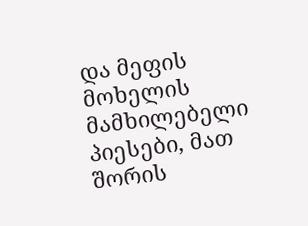და მეფის მოხელის მამხილებელი პიესები, მათ შორის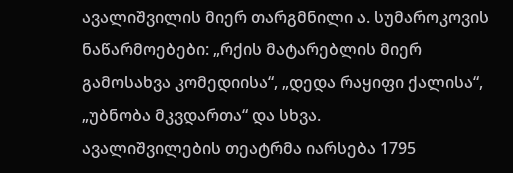ავალიშვილის მიერ თარგმნილი ა. სუმაროკოვის ნაწარმოებები: „რქის მატარებლის მიერ გამოსახვა კომედიისა“, „დედა რაყიფი ქალისა“, „უბნობა მკვდართა“ და სხვა.
ავალიშვილების თეატრმა იარსება 1795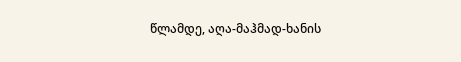წლამდე, აღა-მაჰმად-ხანის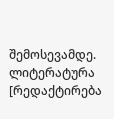შემოსევამდე.
ლიტერატურა
[რედაქტირება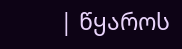| წყაროს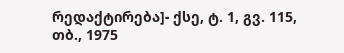რედაქტირება]- ქსე, ტ. 1, გვ. 115, თბ., 1975